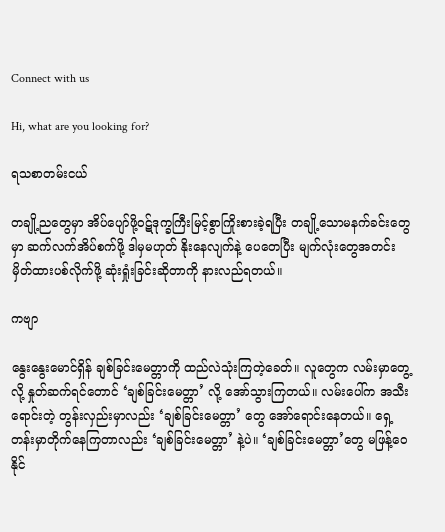Connect with us

Hi, what are you looking for?

ရသစာတမ်းငယ်

တချို့ညတွေမှာ အိပ်ပျော်ဖို့ဝဋ်ဒုက္ခကြီးမြင့်စွာကြိုးစားခဲ့ရပြီး တချို့သောမနက်ခင်းတွေမှာ ဆက်လက်အိပ်စက်ဖို့ ဒါမှမဟုတ် နိုးနေလျက်နဲ့ ပေတေပြီး မျက်လုံးတွေအတင်းမှိတ်ထားပစ်လိုက်ဖို့ ဆုံးရှုံးခြင်းဆိုတာကို နားလည်ရတယ်။

ကဗျာ

နွေးနွေးမောင်ရှိန် ချစ်ခြင်းမေတ္တာကို ထည်လဲသုံးကြတဲ့ခေတ်။ လူတွေက လမ်းမှာတွေ့လို့ နှုတ်ဆက်ရင်တောင် ‘ချစ်ခြင်းမေတ္တာ’ လို့ အော်သွားကြတယ်။ လမ်းပေါ်က အသီးရောင်းတဲ့ တွန်းလှည်းမှာလည်း ‘ချစ်ခြင်းမေတ္တာ’ တွေ အော်ရောင်းနေတယ်။ ရှေ့တန်းမှာတိုက်နေကြတာလည်း ‘ချစ်ခြင်းမေတ္တာ’ နဲ့ပဲ။ ‘ချစ်ခြင်းမေတ္တာ’တွေ မဖြန့်ဝေနိုင်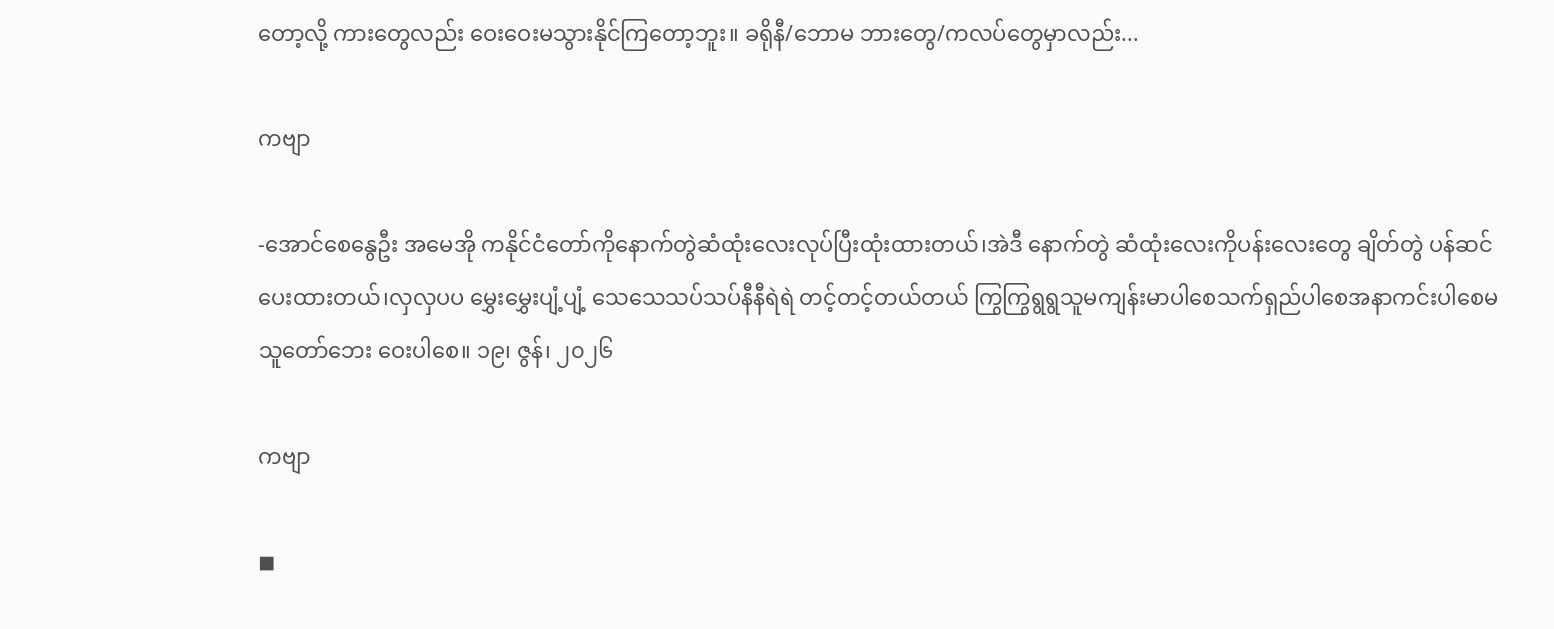တော့လို့ ကားတွေလည်း ဝေးဝေးမသွားနိုင်ကြတော့ဘူး။ ခရိုနီ/ဘောမ ဘားတွေ/ကလပ်တွေမှာလည်း...

ကဗျာ

-အောင်စေနွေဦး အမေအို ကနိုင်ငံတော်ကိုနောက်တွဲဆံထုံးလေးလုပ်ပြီးထုံးထားတယ်၊အဲဒီ နောက်တွဲ ဆံထုံးလေးကိုပန်းလေးတွေ ချိတ်တွဲ ပန်ဆင်ပေးထားတယ်၊လှလှပပ မွှေးမွှေးပျံ့ပျံ့ သေသေသပ်သပ်နီနီရဲရဲ တင့်တင့်တယ်တယ် ကြွကြွရွရွသူမကျန်းမာပါစေသက်ရှည်ပါစေအနာကင်းပါစေမသူတော်ဘေး ဝေးပါစေ။ ၁၉၊ ဇွန်၊ ၂၀၂၆

ကဗျာ

◼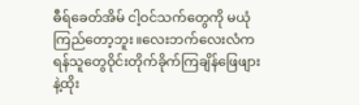ဓီရ်ခေတ်အိမ် ငါ့ဝင်သက်တွေကို မယုံကြည်တော့ဘူး။လေးဘက်လေးလံကရန်သူတွေဝိုင်းတိုက်ခိုက်ကြချိန်ဖြေဖျားနဲ့ထိုး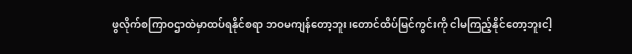ဖွလိုက်စကြာဝဌာထဲမှာထပ်ရနိုင်စရာ ဘဝမကျန်တော့ဘူး၊တောင်ထိပ်မြင်ကွင်းကို ငါမကြည့်နိုင်တော့ဘူးငါ့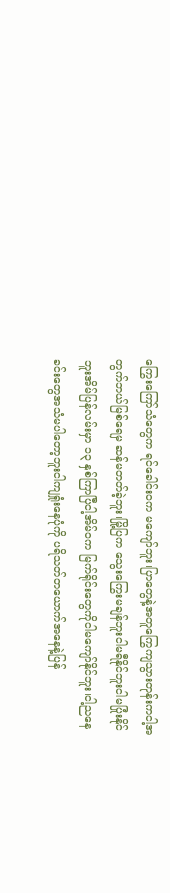ကြွေးကြော်သံတွေက ရင်ခေါင်းဝက မကျော်ဘူး၊ပြာတွေနဲ့အတူကြွေကျသွားတုန်းကငါ့အတွက်ဘယ်မြစ်ရေမှ ဆန်မတတ်ခဲ့ဘူး၊မြို့ပြက သွေးကြွေးမချန်ဘူးငါမရီနိုင်ဘူးငါမပြုံးနိုင်ဘူးအိမ်ပြန်လမ်းမှာ ၁၃ နှစ်ကြာပြီငါ့အိမ်ဝက မြက်ရိုင်းတွေကိုငါမကျော်နိုင်ဘူး၊ငါ့ညနေခင်းတွေအသံမပါတော့ဘူးငါကျရှုံးနေပုံကို ပရိသတ်တယောက်အနေနဲ့ပြန်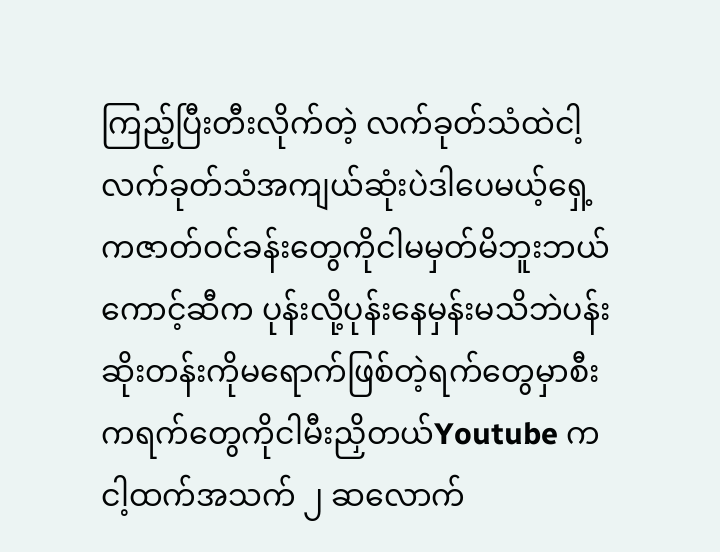ကြည့်ပြီးတီးလိုက်တဲ့ လက်ခုတ်သံထဲငါ့လက်ခုတ်သံအကျယ်ဆုံးပဲဒါပေမယ့်ရှေ့ကဇာတ်ဝင်ခန်းတွေကိုငါမမှတ်မိဘူးဘယ်ကောင့်ဆီက ပုန်းလို့ပုန်းနေမှန်းမသိဘဲပန်းဆိုးတန်းကိုမရောက်ဖြစ်တဲ့ရက်တွေမှာစီးကရက်တွေကိုငါမီးညှိတယ်Youtube က ငါ့ထက်အသက် ၂ ဆလောက်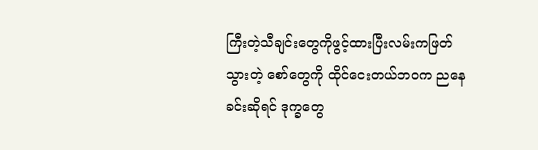ကြီးတဲ့သီချင်းတွေကိုဖွင့်ထားပြီးလမ်းကဖြတ်သွားတဲ့ စော်တွေကို ထိုင်ငေးတယ်ဘဝက ညနေခင်းဆိုရင် ဒုက္ခတွေ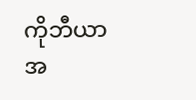ကိုဘီယာအ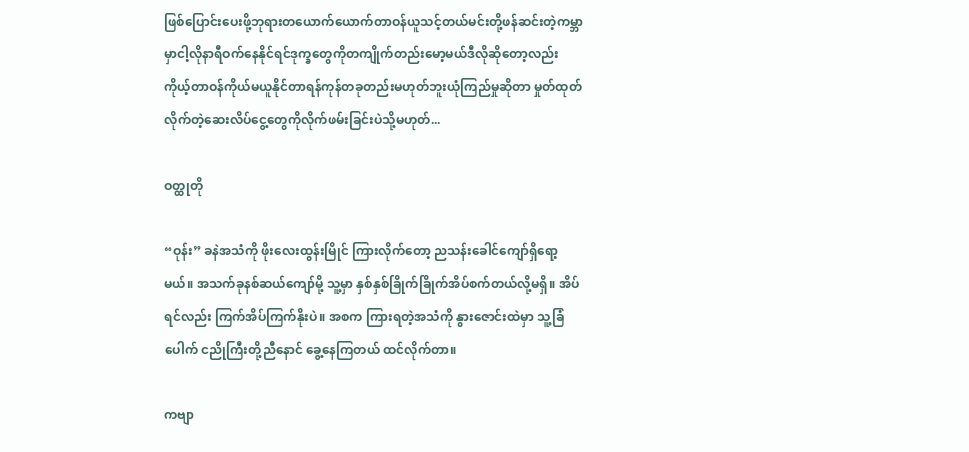ဖြစ်ပြောင်းပေးဖို့ဘုရားတယောက်ယောက်တာဝန်ယူသင့်တယ်မင်းတို့ဖန်ဆင်းတဲ့ကမ္ဘာမှာငါ့လိုနာရီဝက်နေနိုင်ရင်ဒုက္ခတွေကိုတကျိုက်တည်းမော့မယ်ဒီလိုဆိုတော့လည်းကိုယ့်တာဝန်ကိုယ်မယူနိုင်တာရန်ကုန်တခုတည်းမဟုတ်ဘူးယုံကြည်မှုဆိုတာ မှုတ်ထုတ်လိုက်တဲ့ဆေးလိပ်ငွေ့တွေကိုလိုက်ဖမ်းခြင်းပဲသို့မဟုတ်...

ဝတ္ထုတို

“ဝုန်း” ခနဲအသံကို ဖိုးလေးထွန်းမြိုင် ကြားလိုက်တော့ ညသန်းခေါင်ကျော်ရှိရော့မယ်။ အသက်ခုနစ်ဆယ်ကျော်မို့ သူ့မှာ နှစ်နှစ်ခြိုက်ခြိုက်အိပ်စက်တယ်လို့မရှိ။ အိပ်ရင်လည်း ကြက်အိပ်ကြက်နိုးပဲ။ အစက ကြားရတဲ့အသံကို နွားဇောင်းထဲမှာ သူ့ခြံပေါက် ငညိုကြီးတို့ညီနောင် ခွေ့နေကြတယ် ထင်လိုက်တာ။

ကဗျာ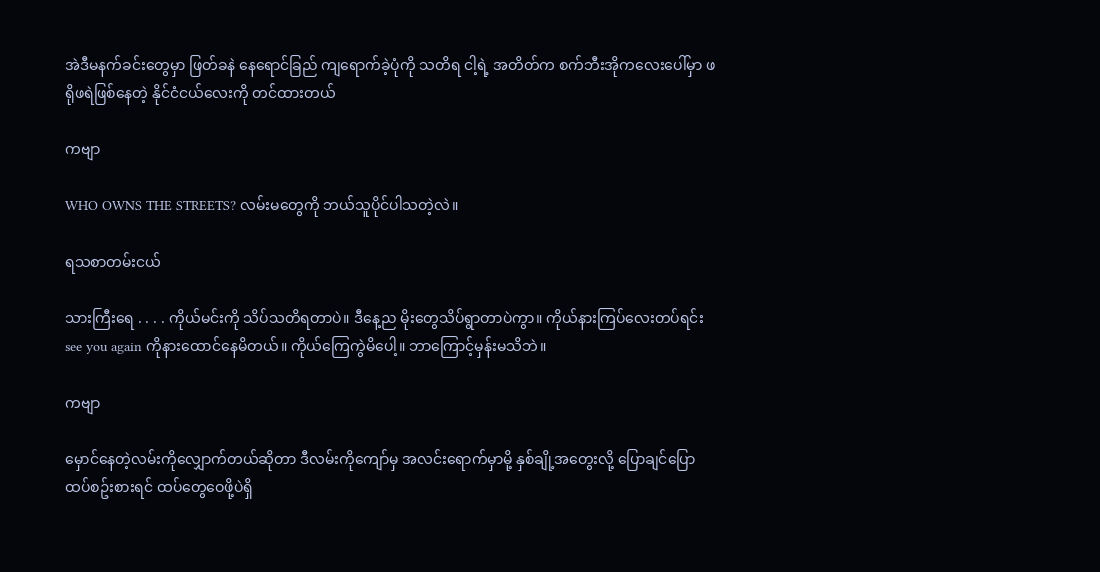အဲဒီမနက်ခင်း‌တွေမှာ ဖြတ်ခနဲ နေရောင်ခြည် ကျရောက်ခဲ့ပုံကို သတိရ ငါ့ရဲ့ အတိတ်က စက်ဘီးအိုကလေးပေါ်မှာ ဖရိုဖရဲဖြစ်နေတဲ့ နိုင်ငံငယ်လေးကို တင်ထားတယ်

ကဗျာ

WHO OWNS THE STREETS? လမ်းမတွေကို ဘယ်သူပိုင်ပါသတဲ့လဲ။

ရသစာတမ်းငယ်

သားကြီးရေ . . . . ကိုယ်မင်းကို သိပ်သတိရတာပဲ။ ဒီနေ့ည မိုးတွေသိပ်ရွာတာပဲကွာ။ ကိုယ်နားကြပ်လေးတပ်ရင်း see you again ကိုနားထောင်နေမိတယ်။ ကိုယ်ကြေကွဲမိပေါ့။ ဘာကြောင့်မှန်းမသိဘဲ။

ကဗျာ

မှောင်နေတဲ့လမ်းကိုလျှောက်တယ်ဆိုတာ ဒီလမ်းကိုကျော်မှ အလင်းရောက်မှာမို့ နှစ်ချို့အတွေးလို့ ပြောချင်ပြော ထပ်စဥ်းစားရင် ထပ်တွေဝေဖို့ပဲရှိ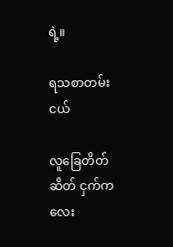ရဲ့။

ရသစာတမ်းငယ်

လူခြေတိတ်ဆိတ် ငှက်ကလေး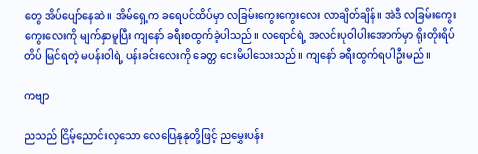တွေ အိပ်ပျော်နေဆဲ။ အိမ်ရှေ့က ခရေပင်ထိပ်မှာ လခြမ်းကွေးကွေးလေး လာချိတ်ချိန်။ အဲဒီ လခြမ်းကွေးကွေးလေးကို မျက်နှာမူပြီး ကျနော် ခရီးစထွက်ခဲ့ပါသည်။ လရောင်ရဲ့ အလင်းပုဝါပါးအောက်မှာ ရိုးတိုးရိပ်တိပ် မြင်ရတဲ့ မပန်းဝါရဲ့ ပန်းခင်းလေးကို ခေတ္တ ငေးမိပါသေးသည်။ ကျနော် ခရီးထွက်ရပါဦးမည်။

ကဗျာ

ညသည် ငြိမ့်ညောင်းလှသော လေပြေနုနုတို့ဖြင့် ညမွှေးပန်း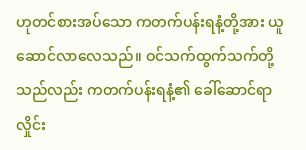ဟုတင်စားအပ်သော ကတက်ပန်းရနံ့တို့အား ယူဆောင်လာလေသည်။ ဝင်သက်ထွက်သက်တို့သည်လည်း ကတက်ပန်းရနံ့၏ ခေါ်ဆောင်ရာလှိုင်း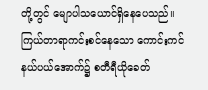တို့တွင် မျောပါသယောင်ရှိနေပေသည်။ ကြယ်တာရာကင်းစင်နေသော ကောင်းကင်နယ်ပယ်အောက်၌ စတီရီယိုခေတ်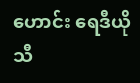ဟောင်း ရေဒီယိုသီ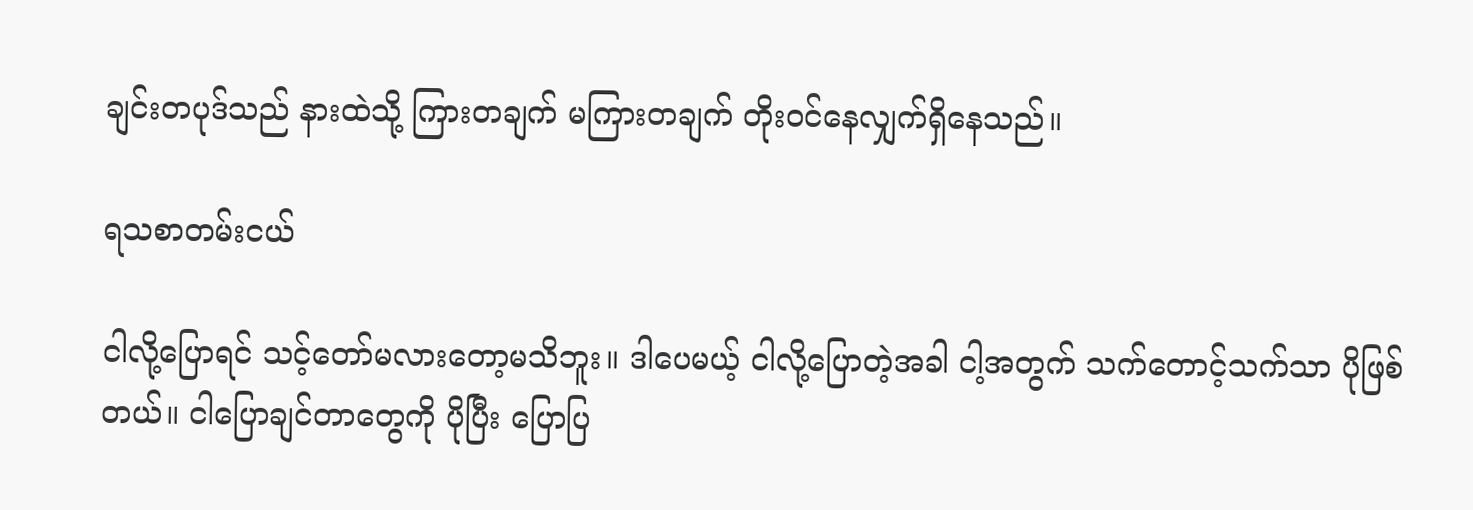ချင်းတပုဒ်သည် နားထဲသို့ ကြားတချက် မကြားတချက် တိုးဝင်နေလျှက်ရှိနေသည်။

ရသစာတမ်းငယ်

ငါလို့ပြောရင် သင့်တော်မလားတော့မသိဘူး။ ဒါပေမယ့် ငါလို့ပြောတဲ့အခါ ငါ့အတွက် သက်တောင့်သက်သာ ပိုဖြစ်တယ်။ ငါပြောချင်တာတွေကို ပိုပြီး ပြောပြ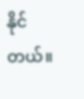နိုင်တယ်။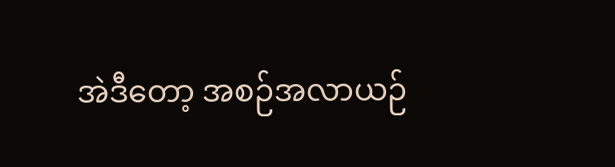အဲဒီတော့ အစဉ်အလာယဉ်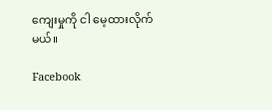ကျေးမှုကို ငါ မေ့ထားလိုက်မယ်။

Facebook